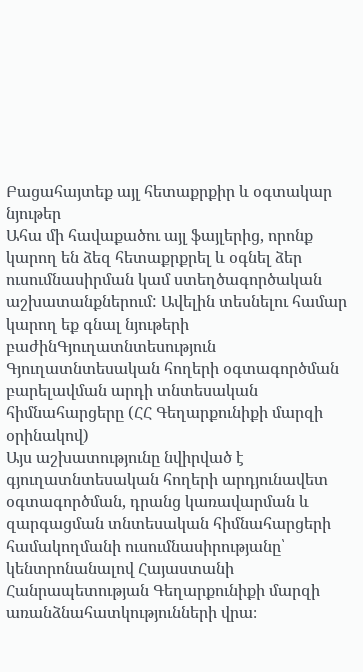Բացահայտեք այլ հետաքրքիր և օգտակար նյութեր
Ահա մի հավաքածու այլ ֆայլերից, որոնք կարող են ձեզ հետաքրքրել և օգնել ձեր ուսումնասիրման կամ ստեղծագործական աշխատանքներում: Ավելին տեսնելու համար կարող եք գնալ նյութերի բաժինԳյուղատնտեսություն
Գյուղատնտեսական հողերի օգտագործման բարելավման արդի տնտեսական հիմնահարցերը (ՀՀ Գեղարքունիքի մարզի օրինակով)
Այս աշխատությունը նվիրված է գյուղատնտեսական հողերի արդյունավետ օգտագործման, դրանց կառավարման և զարգացման տնտեսական հիմնահարցերի համակողմանի ուսումնասիրությանը՝ կենտրոնանալով Հայաստանի Հանրապետության Գեղարքունիքի մարզի առանձնահատկությունների վրա։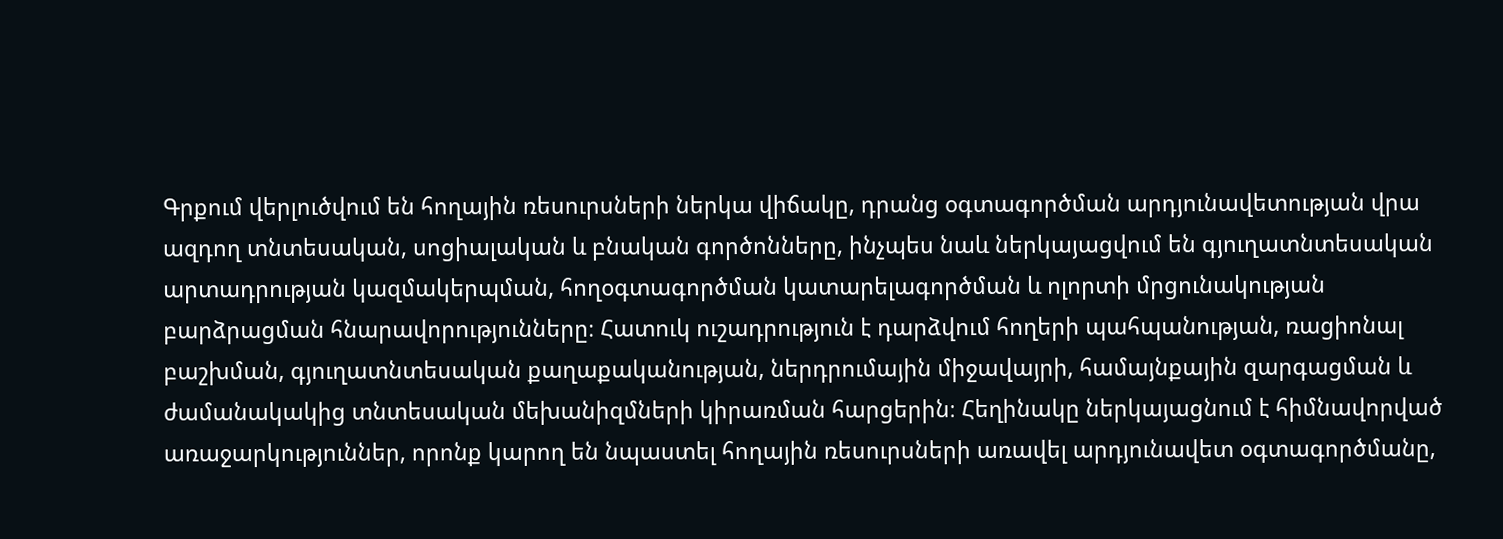Գրքում վերլուծվում են հողային ռեսուրսների ներկա վիճակը, դրանց օգտագործման արդյունավետության վրա ազդող տնտեսական, սոցիալական և բնական գործոնները, ինչպես նաև ներկայացվում են գյուղատնտեսական արտադրության կազմակերպման, հողօգտագործման կատարելագործման և ոլորտի մրցունակության բարձրացման հնարավորությունները։ Հատուկ ուշադրություն է դարձվում հողերի պահպանության, ռացիոնալ բաշխման, գյուղատնտեսական քաղաքականության, ներդրումային միջավայրի, համայնքային զարգացման և ժամանակակից տնտեսական մեխանիզմների կիրառման հարցերին։ Հեղինակը ներկայացնում է հիմնավորված առաջարկություններ, որոնք կարող են նպաստել հողային ռեսուրսների առավել արդյունավետ օգտագործմանը,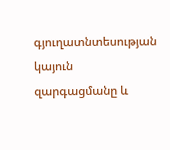գյուղատնտեսության կայուն զարգացմանը և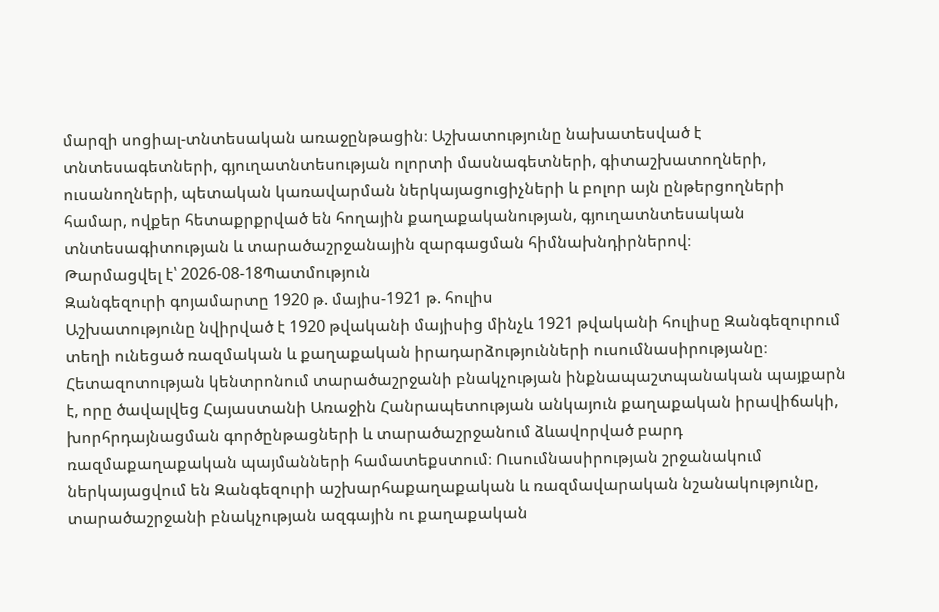մարզի սոցիալ-տնտեսական առաջընթացին։ Աշխատությունը նախատեսված է տնտեսագետների, գյուղատնտեսության ոլորտի մասնագետների, գիտաշխատողների, ուսանողների, պետական կառավարման ներկայացուցիչների և բոլոր այն ընթերցողների համար, ովքեր հետաքրքրված են հողային քաղաքականության, գյուղատնտեսական տնտեսագիտության և տարածաշրջանային զարգացման հիմնախնդիրներով։
Թարմացվել է՝ 2026-08-18Պատմություն
Զանգեզուրի գոյամարտը 1920 թ. մայիս-1921 թ. հուլիս
Աշխատությունը նվիրված է 1920 թվականի մայիսից մինչև 1921 թվականի հուլիսը Զանգեզուրում տեղի ունեցած ռազմական և քաղաքական իրադարձությունների ուսումնասիրությանը։ Հետազոտության կենտրոնում տարածաշրջանի բնակչության ինքնապաշտպանական պայքարն է, որը ծավալվեց Հայաստանի Առաջին Հանրապետության անկայուն քաղաքական իրավիճակի, խորհրդայնացման գործընթացների և տարածաշրջանում ձևավորված բարդ ռազմաքաղաքական պայմանների համատեքստում։ Ուսումնասիրության շրջանակում ներկայացվում են Զանգեզուրի աշխարհաքաղաքական և ռազմավարական նշանակությունը, տարածաշրջանի բնակչության ազգային ու քաղաքական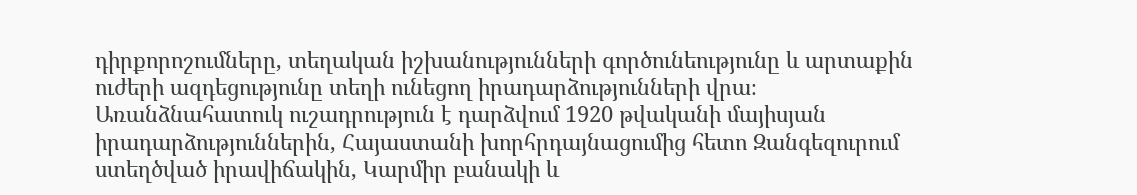դիրքորոշումները, տեղական իշխանությունների գործունեությունը և արտաքին ուժերի ազդեցությունը տեղի ունեցող իրադարձությունների վրա։ Առանձնահատուկ ուշադրություն է դարձվում 1920 թվականի մայիսյան իրադարձություններին, Հայաստանի խորհրդայնացումից հետո Զանգեզուրում ստեղծված իրավիճակին, Կարմիր բանակի և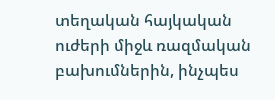տեղական հայկական ուժերի միջև ռազմական բախումներին, ինչպես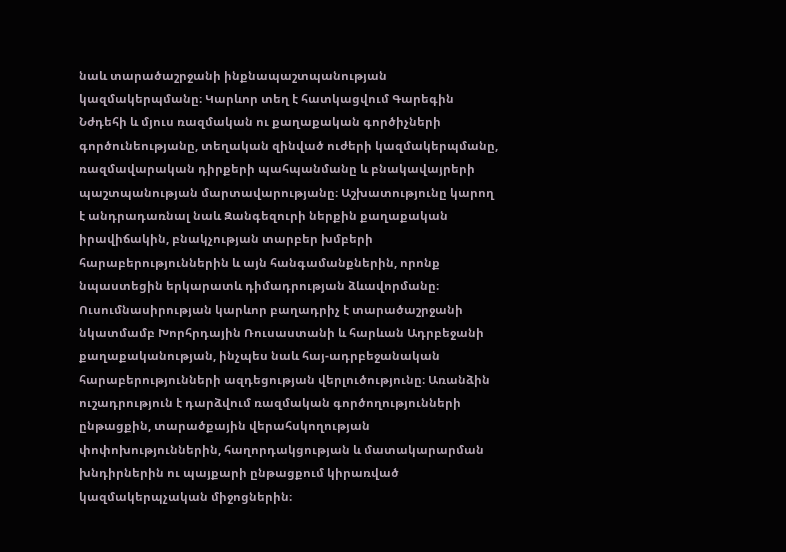նաև տարածաշրջանի ինքնապաշտպանության կազմակերպմանը։ Կարևոր տեղ է հատկացվում Գարեգին Նժդեհի և մյուս ռազմական ու քաղաքական գործիչների գործունեությանը, տեղական զինված ուժերի կազմակերպմանը, ռազմավարական դիրքերի պահպանմանը և բնակավայրերի պաշտպանության մարտավարությանը։ Աշխատությունը կարող է անդրադառնալ նաև Զանգեզուրի ներքին քաղաքական իրավիճակին, բնակչության տարբեր խմբերի հարաբերություններին և այն հանգամանքներին, որոնք նպաստեցին երկարատև դիմադրության ձևավորմանը։ Ուսումնասիրության կարևոր բաղադրիչ է տարածաշրջանի նկատմամբ Խորհրդային Ռուսաստանի և հարևան Ադրբեջանի քաղաքականության, ինչպես նաև հայ-ադրբեջանական հարաբերությունների ազդեցության վերլուծությունը։ Առանձին ուշադրություն է դարձվում ռազմական գործողությունների ընթացքին, տարածքային վերահսկողության փոփոխություններին, հաղորդակցության և մատակարարման խնդիրներին ու պայքարի ընթացքում կիրառված կազմակերպչական միջոցներին։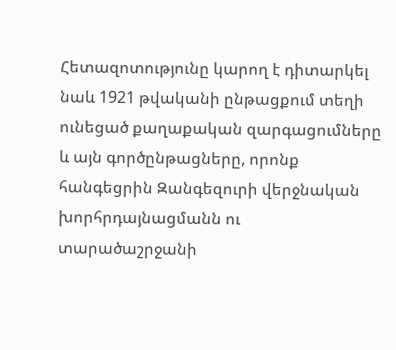Հետազոտությունը կարող է դիտարկել նաև 1921 թվականի ընթացքում տեղի ունեցած քաղաքական զարգացումները և այն գործընթացները, որոնք հանգեցրին Զանգեզուրի վերջնական խորհրդայնացմանն ու տարածաշրջանի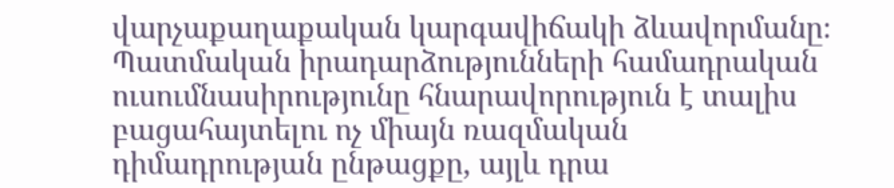վարչաքաղաքական կարգավիճակի ձևավորմանը։ Պատմական իրադարձությունների համադրական ուսումնասիրությունը հնարավորություն է տալիս բացահայտելու ոչ միայն ռազմական դիմադրության ընթացքը, այլև դրա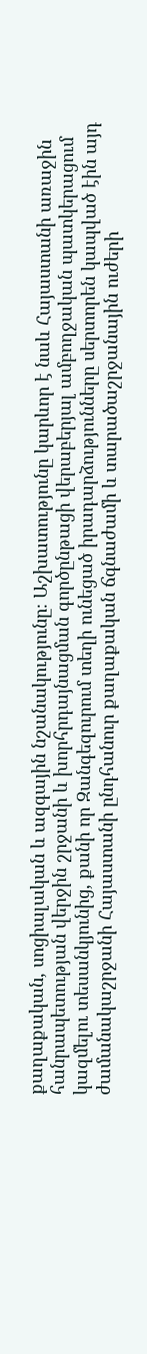քաղաքական, սոցիալական և ազգային նշանակությունը։ Աշխատությունը կարևոր է նաև Հայաստանի առաջին հանրապետության վերջին շրջանի և խորհրդայնացման գործընթացի վերաբերյալ ամբողջական պատկերացում կազմելու տեսանկյունից, քանի որ Զանգեզուրում տեղի ունեցած իրադարձությունները սերտորեն կապված էին այդ ժամանակաշրջանի Հայաստանի ընդհանուր քաղաքական ճգնաժամի և տարածաշրջանային ուժերի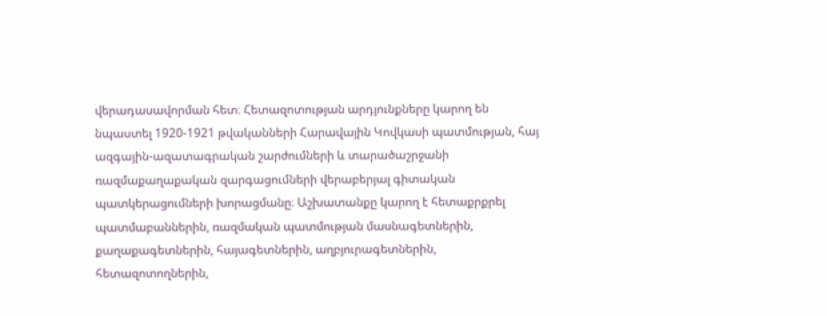վերադասավորման հետ։ Հետազոտության արդյունքները կարող են նպաստել 1920-1921 թվականների Հարավային Կովկասի պատմության, հայ ազգային-ազատագրական շարժումների և տարածաշրջանի ռազմաքաղաքական զարգացումների վերաբերյալ գիտական պատկերացումների խորացմանը։ Աշխատանքը կարող է հետաքրքրել պատմաբաններին, ռազմական պատմության մասնագետներին, քաղաքագետներին, հայագետներին, աղբյուրագետներին, հետազոտողներին,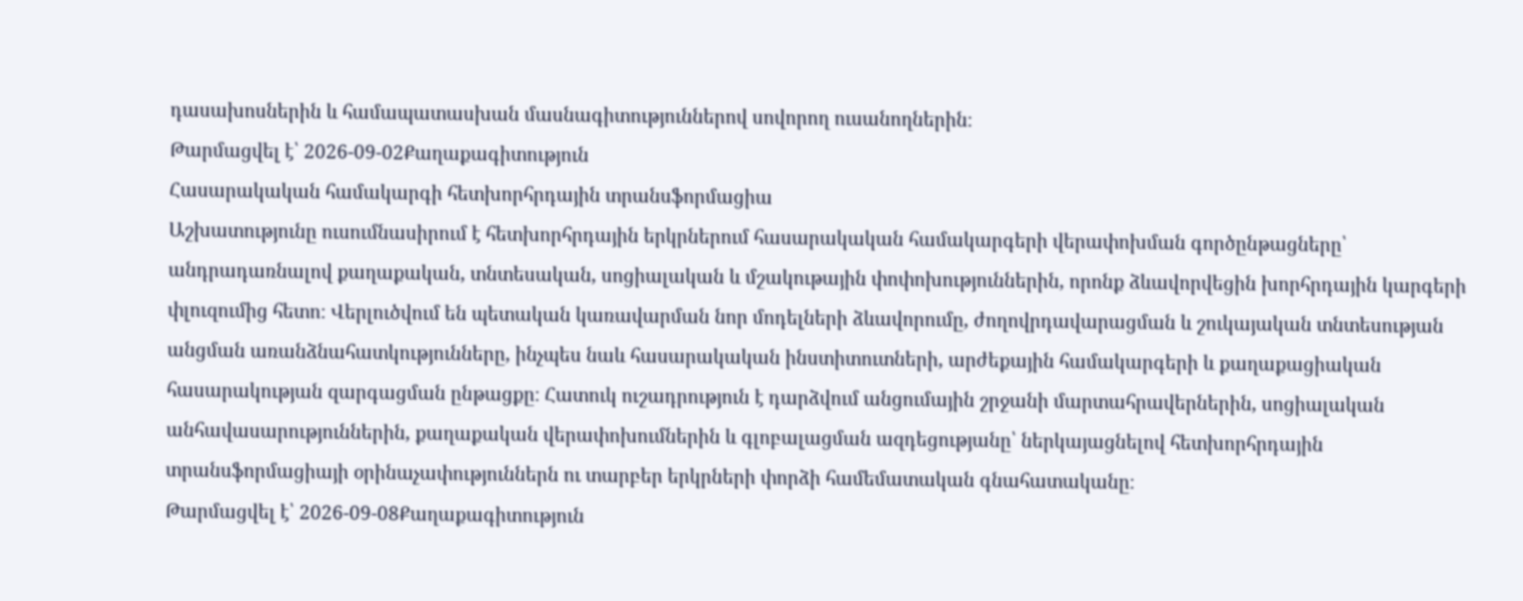դասախոսներին և համապատասխան մասնագիտություններով սովորող ուսանողներին։
Թարմացվել է՝ 2026-09-02Քաղաքագիտություն
Հասարակական համակարգի հետխորհրդային տրանսֆորմացիա
Աշխատությունը ուսումնասիրում է հետխորհրդային երկրներում հասարակական համակարգերի վերափոխման գործընթացները՝ անդրադառնալով քաղաքական, տնտեսական, սոցիալական և մշակութային փոփոխություններին, որոնք ձևավորվեցին խորհրդային կարգերի փլուզումից հետո։ Վերլուծվում են պետական կառավարման նոր մոդելների ձևավորումը, ժողովրդավարացման և շուկայական տնտեսության անցման առանձնահատկությունները, ինչպես նաև հասարակական ինստիտուտների, արժեքային համակարգերի և քաղաքացիական հասարակության զարգացման ընթացքը։ Հատուկ ուշադրություն է դարձվում անցումային շրջանի մարտահրավերներին, սոցիալական անհավասարություններին, քաղաքական վերափոխումներին և գլոբալացման ազդեցությանը՝ ներկայացնելով հետխորհրդային տրանսֆորմացիայի օրինաչափություններն ու տարբեր երկրների փորձի համեմատական գնահատականը։
Թարմացվել է՝ 2026-09-08Քաղաքագիտություն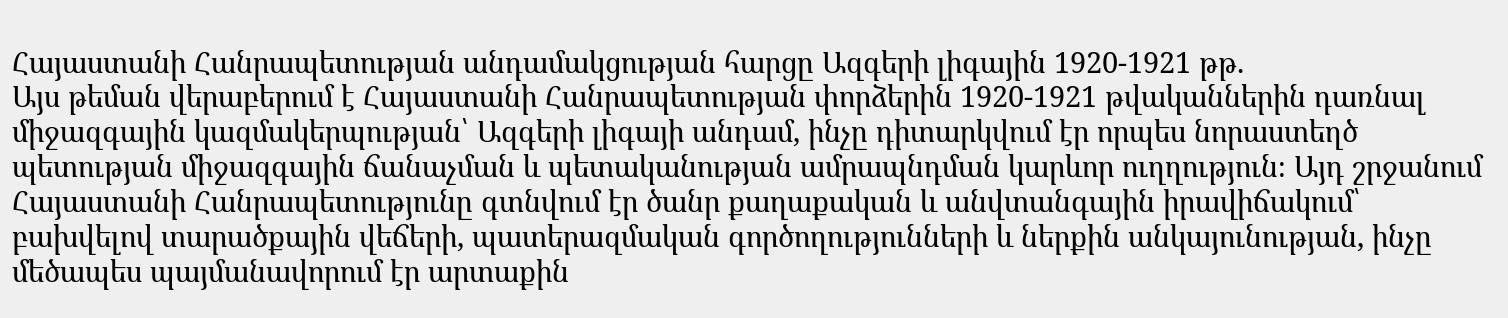Հայաստանի Հանրապետության անդամակցության հարցը Ազգերի լիգային 1920-1921 թթ.
Այս թեման վերաբերում է Հայաստանի Հանրապետության փորձերին 1920-1921 թվականներին դառնալ միջազգային կազմակերպության՝ Ազգերի լիգայի անդամ, ինչը դիտարկվում էր որպես նորաստեղծ պետության միջազգային ճանաչման և պետականության ամրապնդման կարևոր ուղղություն։ Այդ շրջանում Հայաստանի Հանրապետությունը գտնվում էր ծանր քաղաքական և անվտանգային իրավիճակում՝ բախվելով տարածքային վեճերի, պատերազմական գործողությունների և ներքին անկայունության, ինչը մեծապես պայմանավորում էր արտաքին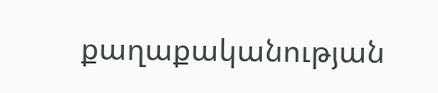քաղաքականության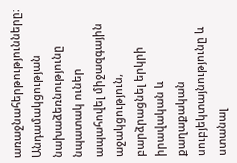առաջնահերթությունները։ Անդամակցության նախաձեռնությունը նպատակ ուներ ապահովել միջազգային աջակցություն, բարձրացնել երկրի իրավական և քաղաքական սուբյեկտայնությունը և ստանալ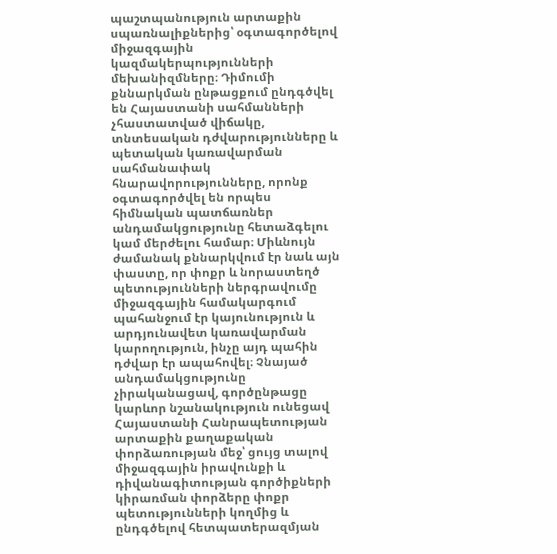պաշտպանություն արտաքին սպառնալիքներից՝ օգտագործելով միջազգային կազմակերպությունների մեխանիզմները։ Դիմումի քննարկման ընթացքում ընդգծվել են Հայաստանի սահմանների չհաստատված վիճակը, տնտեսական դժվարությունները և պետական կառավարման սահմանափակ հնարավորությունները, որոնք օգտագործվել են որպես հիմնական պատճառներ անդամակցությունը հետաձգելու կամ մերժելու համար։ Միևնույն ժամանակ քննարկվում էր նաև այն փաստը, որ փոքր և նորաստեղծ պետությունների ներգրավումը միջազգային համակարգում պահանջում էր կայունություն և արդյունավետ կառավարման կարողություն, ինչը այդ պահին դժվար էր ապահովել։ Չնայած անդամակցությունը չիրականացավ, գործընթացը կարևոր նշանակություն ունեցավ Հայաստանի Հանրապետության արտաքին քաղաքական փորձառության մեջ՝ ցույց տալով միջազգային իրավունքի և դիվանագիտության գործիքների կիրառման փորձերը փոքր պետությունների կողմից և ընդգծելով հետպատերազմյան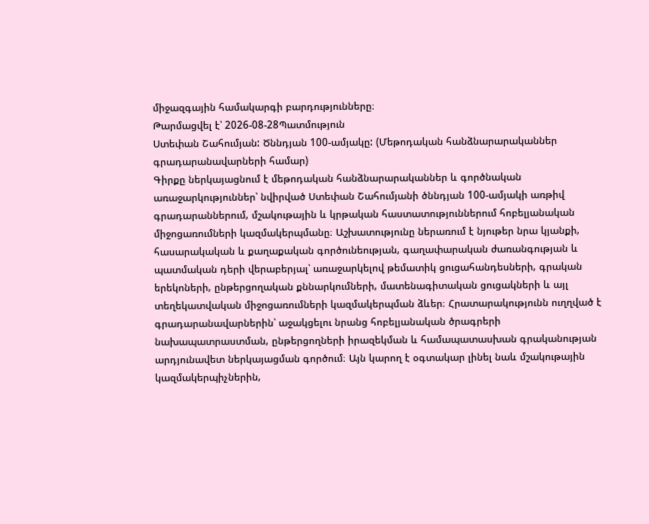միջազգային համակարգի բարդությունները։
Թարմացվել է՝ 2026-08-28Պատմություն
Ստեփան Շահումյան: Ծննդյան 100-ամյակը: (Մեթոդական հանձնարարականներ գրադարանավարների համար)
Գիրքը ներկայացնում է մեթոդական հանձնարարականներ և գործնական առաջարկություններ՝ նվիրված Ստեփան Շահումյանի ծննդյան 100-ամյակի առթիվ գրադարաններում, մշակութային և կրթական հաստատություններում հոբելյանական միջոցառումների կազմակերպմանը։ Աշխատությունը ներառում է նյութեր նրա կյանքի, հասարակական և քաղաքական գործունեության, գաղափարական ժառանգության և պատմական դերի վերաբերյալ՝ առաջարկելով թեմատիկ ցուցահանդեսների, գրական երեկոների, ընթերցողական քննարկումների, մատենագիտական ցուցակների և այլ տեղեկատվական միջոցառումների կազմակերպման ձևեր։ Հրատարակությունն ուղղված է գրադարանավարներին՝ աջակցելու նրանց հոբելյանական ծրագրերի նախապատրաստման, ընթերցողների իրազեկման և համապատասխան գրականության արդյունավետ ներկայացման գործում։ Այն կարող է օգտակար լինել նաև մշակութային կազմակերպիչներին,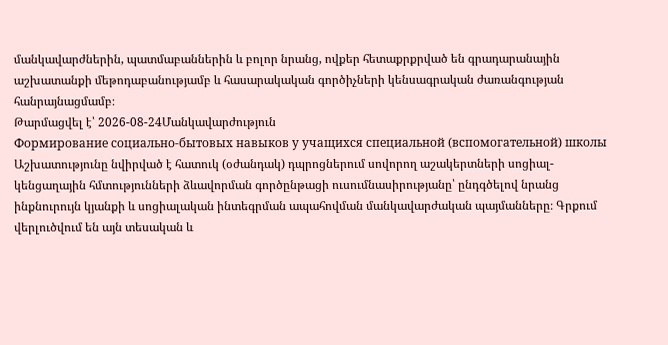մանկավարժներին, պատմաբաններին և բոլոր նրանց, ովքեր հետաքրքրված են գրադարանային աշխատանքի մեթոդաբանությամբ և հասարակական գործիչների կենսագրական ժառանգության հանրայնացմամբ։
Թարմացվել է՝ 2026-08-24Մանկավարժություն
Формирование социально-бытовых навыков у учащихся специальной (вспомогательной) школы
Աշխատությունը նվիրված է հատուկ (օժանդակ) դպրոցներում սովորող աշակերտների սոցիալ-կենցաղային հմտությունների ձևավորման գործընթացի ուսումնասիրությանը՝ ընդգծելով նրանց ինքնուրույն կյանքի և սոցիալական ինտեգրման ապահովման մանկավարժական պայմանները։ Գրքում վերլուծվում են այն տեսական և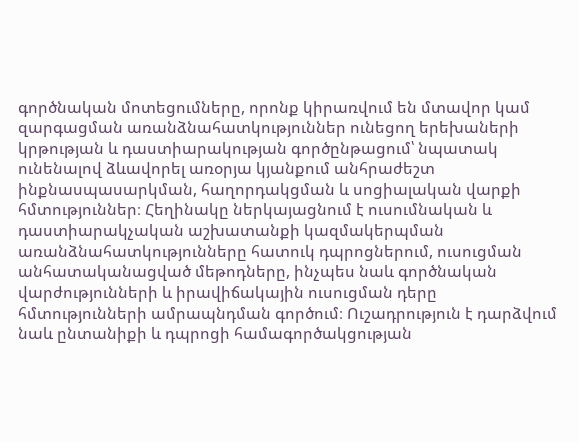գործնական մոտեցումները, որոնք կիրառվում են մտավոր կամ զարգացման առանձնահատկություններ ունեցող երեխաների կրթության և դաստիարակության գործընթացում՝ նպատակ ունենալով ձևավորել առօրյա կյանքում անհրաժեշտ ինքնասպասարկման, հաղորդակցման և սոցիալական վարքի հմտություններ։ Հեղինակը ներկայացնում է ուսումնական և դաստիարակչական աշխատանքի կազմակերպման առանձնահատկությունները հատուկ դպրոցներում, ուսուցման անհատականացված մեթոդները, ինչպես նաև գործնական վարժությունների և իրավիճակային ուսուցման դերը հմտությունների ամրապնդման գործում։ Ուշադրություն է դարձվում նաև ընտանիքի և դպրոցի համագործակցության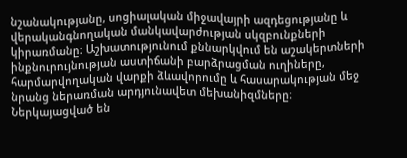նշանակությանը, սոցիալական միջավայրի ազդեցությանը և վերականգնողական մանկավարժության սկզբունքների կիրառմանը։ Աշխատությունում քննարկվում են աշակերտների ինքնուրույնության աստիճանի բարձրացման ուղիները, հարմարվողական վարքի ձևավորումը և հասարակության մեջ նրանց ներառման արդյունավետ մեխանիզմները։ Ներկայացված են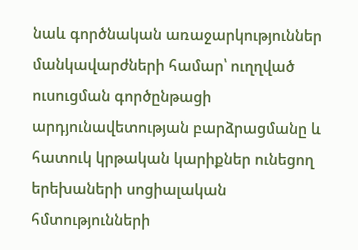նաև գործնական առաջարկություններ մանկավարժների համար՝ ուղղված ուսուցման գործընթացի արդյունավետության բարձրացմանը և հատուկ կրթական կարիքներ ունեցող երեխաների սոցիալական հմտությունների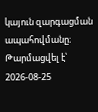կայուն զարգացման ապահովմանը։
Թարմացվել է՝ 2026-08-25